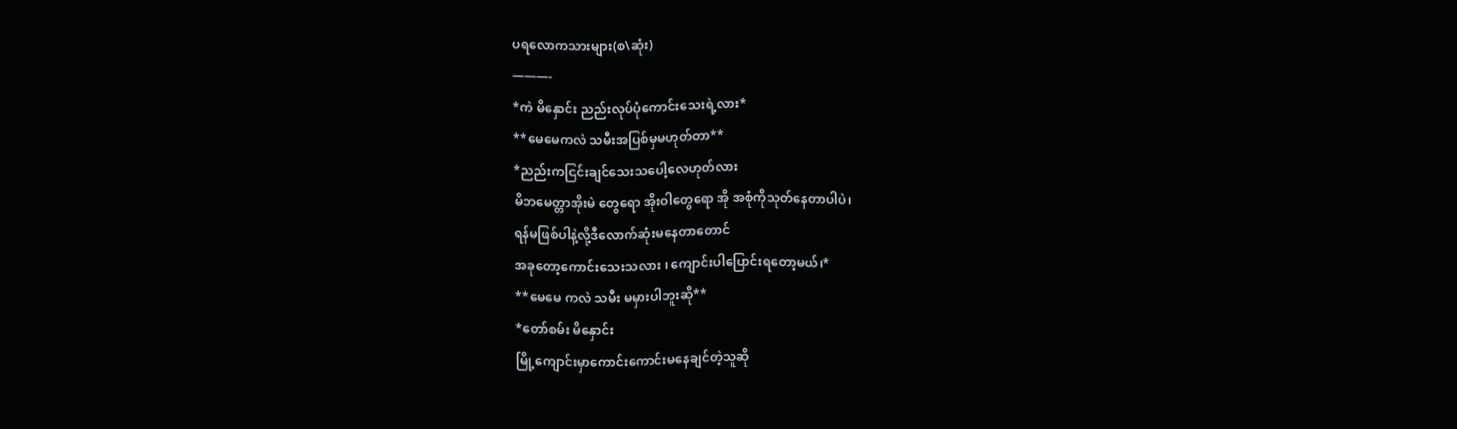ပရလောကသားများ(စ\ဆုံး)
———-
*ကဲ မိနှောင်း ညည်းလုပ်ပုံကောင်းသေးရဲ့လား*
**မေမေကလဲ သမီးအပြစ်မှမဟုတ်တာ**
*ညည်းကငြင်းချင်သေးသပေါ့လေဟုတ်လား
မိဘမေတ္တာအိုးမဲ တွေရော အိုးဝါတွေရော အို အစုံကိုသုတ်နေတာပါပဲ၊
ရန်မဖြစ်ပါနဲ့လို့ဒီလောက်ဆုံးမနေတာတောင်
အခုတော့ကောင်းသေးသလား ၊ ကျောင်းပါပြောင်းရတော့မယ်၊*
**မေမေ ကလဲ သမီး မမှားပါဘူးဆို**
*တော်စမ်း မိနှောင်း
မြို့ကျောင်းမှာကောင်းကောင်းမနေချင်တဲ့သူဆို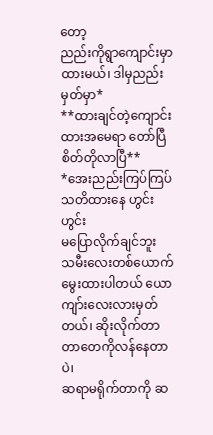တော့
ညည်းကိုရွာကျောင်းမှာထားမယ်၊ ဒါမှညည်းမှတ်မှာ*
**ထားချင်တဲ့ကျောင်းထားအမေရာ တော်ပြီ စိတ်တိုလာပြီ**
*အေးညည်းကြပ်ကြပ်သတိထားနေ ဟွင်းဟွင်း
မပြောလိုက်ချင်ဘူး
သမီးလေးတစ်ယောက်မွေးထားပါတယ် ယောကျာ်းလေးလားမှတ်တယ်၊ ဆိုးလိုက်တာတာတေကိုလန်နေတာပဲ၊
ဆရာမရိုက်တာကို ဆ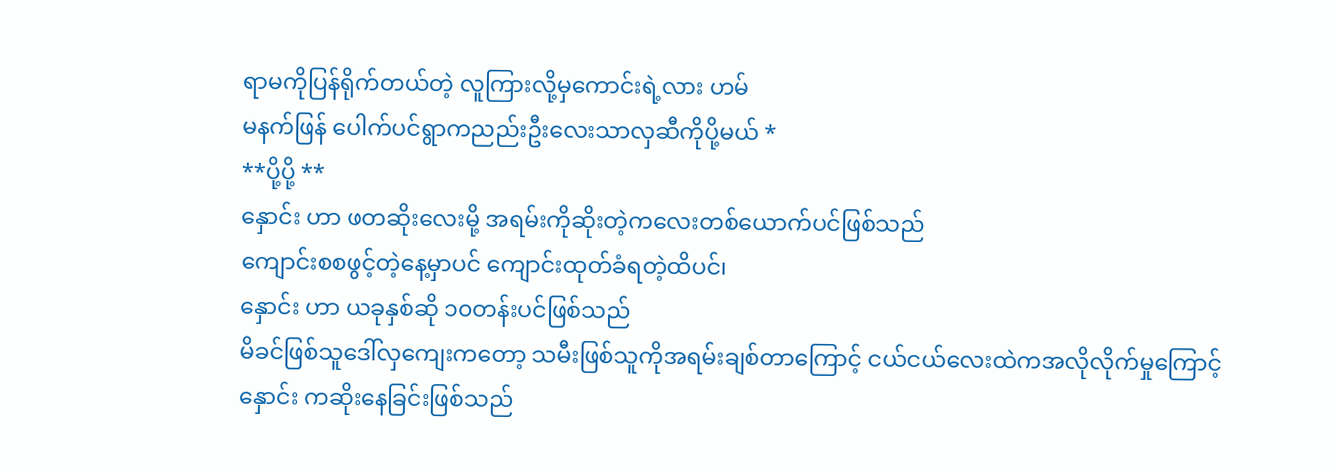ရာမကိုပြန်ရိုက်တယ်တဲ့ လူကြားလို့မှကောင်းရဲ့လား ဟမ်
မနက်ဖြန် ပေါက်ပင်ရွာကညည်းဦးလေးသာလှဆီကိုပို့မယ် *
**ပို့ပို့ **
နှောင်း ဟာ ဖတဆိုးလေးမို့ အရမ်းကိုဆိုးတဲ့ကလေးတစ်ယောက်ပင်ဖြစ်သည်
ကျောင်းစစဖွင့်တဲ့နေ့မှာပင် ကျောင်းထုတ်ခံရတဲ့ထိပင်၊
နှောင်း ဟာ ယခုနှစ်ဆို ၁၀တန်းပင်ဖြစ်သည်
မိခင်ဖြစ်သူဒေါ်လှကျေးကတော့ သမီးဖြစ်သူကိုအရမ်းချစ်တာကြောင့် ငယ်ငယ်လေးထဲကအလိုလိုက်မှုကြောင့် နှောင်း ကဆိုးနေခြင်းဖြစ်သည်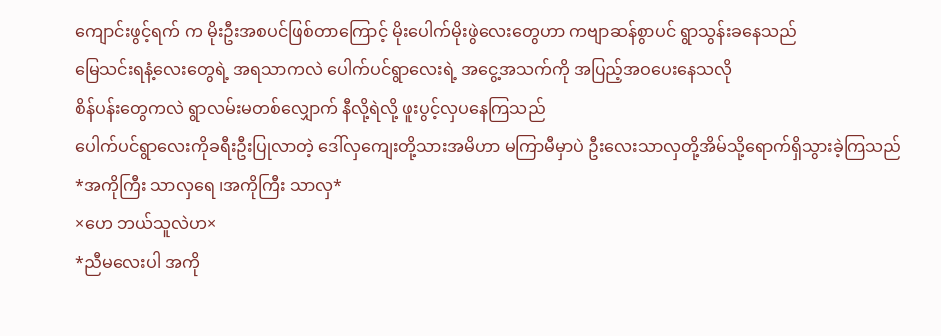ကျောင်းဖွင့်ရက် က မိုးဦးအစပင်ဖြစ်တာကြောင့် မိုးပေါက်မိုးဖွဲလေးတွေဟာ ကဗျာဆန်စွာပင် ရွာသွန်းခနေသည်
မြေသင်းရနံ့လေးတွေရဲ့ အရသာကလဲ ပေါက်ပင်ရွာလေးရဲ့ အငွေ့အသက်ကို အပြည့်အဝပေးနေသလို
စိန်ပန်းတွေကလဲ ရွာလမ်းမတစ်လျှောက် နီလို့ရဲလို့ ဖူးပွင့်လှပနေကြသည်
ပေါက်ပင်ရွာလေးကိုခရီးဦးပြုလာတဲ့ ဒေါ်လှကျေးတို့သားအမိဟာ မကြာမီမှာပဲ ဦးလေးသာလှတို့အိမ်သို့ရောက်ရှိသွားခဲ့ကြသည်
*အကိုကြီး သာလှရေ ၊အကိုကြီး သာလှ*
×ဟေ ဘယ်သူလဲဟ×
*ညီမလေးပါ အကို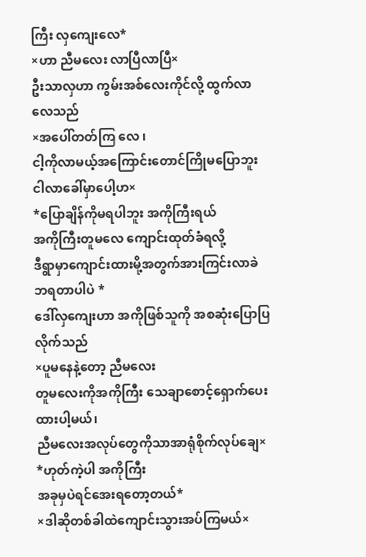ကြီး လှကျေးလေ*
×ဟာ ညီမလေး လာပြီလာပြီ×
ဦးသာလှဟာ ကွမ်းအစ်လေးကိုင်လို့ ထွက်လာလေသည်
×အပေါ်တတ်ကြ လေ ၊
ငါ့ကိုလာမယ့်အကြောင်းတောင်ကြိုမပြောဘူး
ငါလာခေါ်မှာပေါ့ဟ×
*ပြောချိန်ကိုမရပါဘူး အကိုကြီးရယ်
အကိုကြီးတူမလေ ကျောင်းထုတ်ခံရလို့
ဒီရွာမှာကျောင်းထားမို့အတွက်အားကြင်းလာခဲဘရတာပါပဲ *
ဒေါ်လှကျေးဟာ အကိုဖြစ်သူကို အစဆုံးပြောပြလိုက်သည်
×ပူမနေနဲ့တော့ ညီမလေး
တူမလေးကိုအကိုကြီး သေချာစောင့်ရှောက်ပေးထားပါ့မယ်၊
ညီမလေးအလုပ်တွေကိုသာအာရုံစိုက်လုပ်ချေ×
*ဟုတ်ကဲ့ပါ အကိုကြီး
အခုမှပဲရင်အေးရတော့တယ်*
×ဒါဆိုတစ်ခါထဲကျောင်းသွားအပ်ကြမယ်×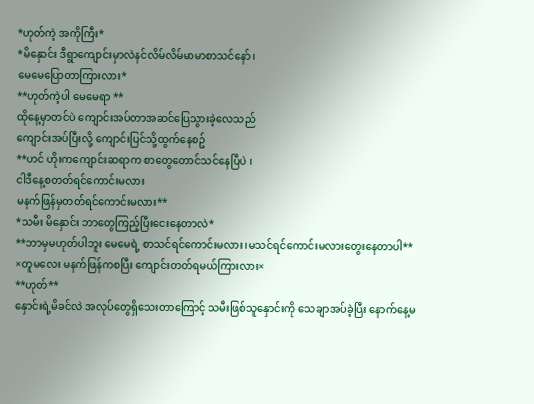*ဟုတ်ကဲ့ အကိုကြီး*
*မိနှောင်း ဒီရွာကျောင်းမှာလဲနင်လိမ်လိမ်မာမာစာသင်နော်၊
မေမေပြောတာကြားလား*
**ဟုတ်ကဲ့ပါ မေမေရာ **
ထိုနေ့မှာတင်ပဲ ကျောင်းအပ်တာအဆင်ပြေသွားခဲ့လေသည်
ကျောင်းအပ်ပြီးလို့ ကျောင်းပြင်သို့ထွက်နေစဥ်
**ဟင် ဟိုးကကျောင်းဆရာက စာတွေတောင်သင်နေပြီပဲ ၊
ငါဒီနေ့စတတ်ရင်ကောင်းမလား
မနက်ဖြန်မှတတ်ရင်ကောင်းမလား**
*သမီး မိနှောင်း ဘာတွေကြည့်ပြီးငေးနေတာလဲ*
**ဘာမှမဟုတ်ပါဘူး မေမေရဲ့ စာသင်ရင်ကောင်းမလား၊မသင်ရင်ကောင်းမလားတွေးနေတာပါ**
×တူမလေး မနက်ဖြန်ကစပြီး ကျောင်းတတ်ရမယ်ကြားလား×
**ဟုတ်**
နှောင်းရဲ့မိခင်လဲ အလုပ်တွေရှိသေးတာကြောင့် သမီးဖြစ်သူနှောင်းကို သေချာအပ်ခဲ့ပြီး နောက်နေ့မ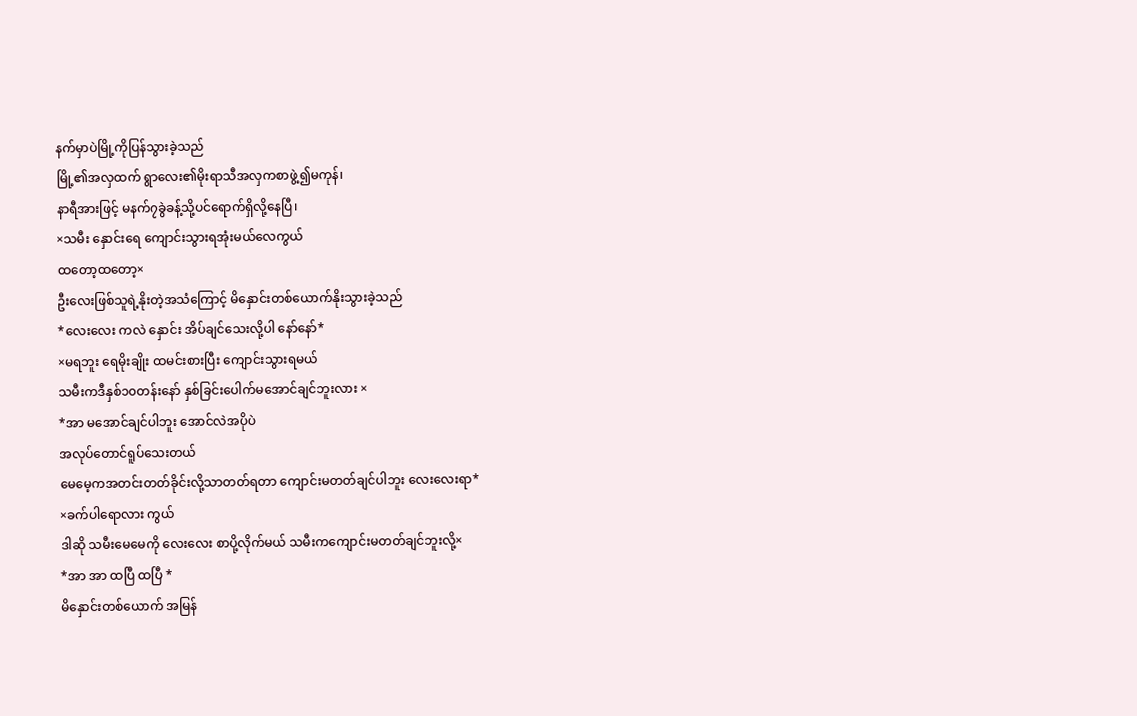နက်မှာပဲမြို့ကိုပြန်သွားခဲ့သည်
မြို့၏အလှထက် ရွာလေး၏မိုးရာသီအလှကစာဖွဲ့၍မကုန်၊
နာရီအားဖြင့် မနက်၇ခွဲခန့်သို့ပင်ရောက်ရှိလို့နေပြီ၊
×သမီး နှောင်းရေ ကျောင်းသွားရအုံးမယ်လေကွယ်
ထတော့ထတော့×
ဦးလေးဖြစ်သူရဲ့နိုးတဲ့အသံကြောင့် မိနှောင်းတစ်ယောက်နိုးသွားခဲ့သည်
*လေးလေး ကလဲ နှောင်း အိပ်ချင်သေးလို့ပါ နော်နော်*
×မရဘူး ရေမိုးချိုး ထမင်းစားပြီး ကျောင်းသွားရမယ်
သမီးကဒီနှစ်၁၀တန်းနော် နှစ်ခြင်းပေါက်မအောင်ချင်ဘူးလား ×
*အာ မအောင်ချင်ပါဘူး အောင်လဲအပိုပဲ
အလုပ်တောင်ရူပ်သေးတယ်
မေမေ့ကအတင်းတတ်ခိုင်းလို့သာတတ်ရတာ ကျောင်းမတတ်ချင်ပါဘူး လေးလေးရာ*
×ခက်ပါရောလား ကွယ်
ဒါဆို သမီးမေမေကို လေးလေး စာပို့လိုက်မယ် သမီးကကျောင်းမတတ်ချင်ဘူးလို့×
*အာ အာ ထပြီ ထပြီ *
မိနှောင်းတစ်ယောက် အမြန်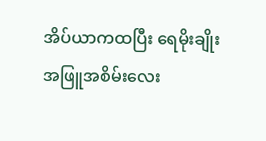အိပ်ယာကထပြီး ရေမိုးချိုး အဖြူအစိမ်းလေး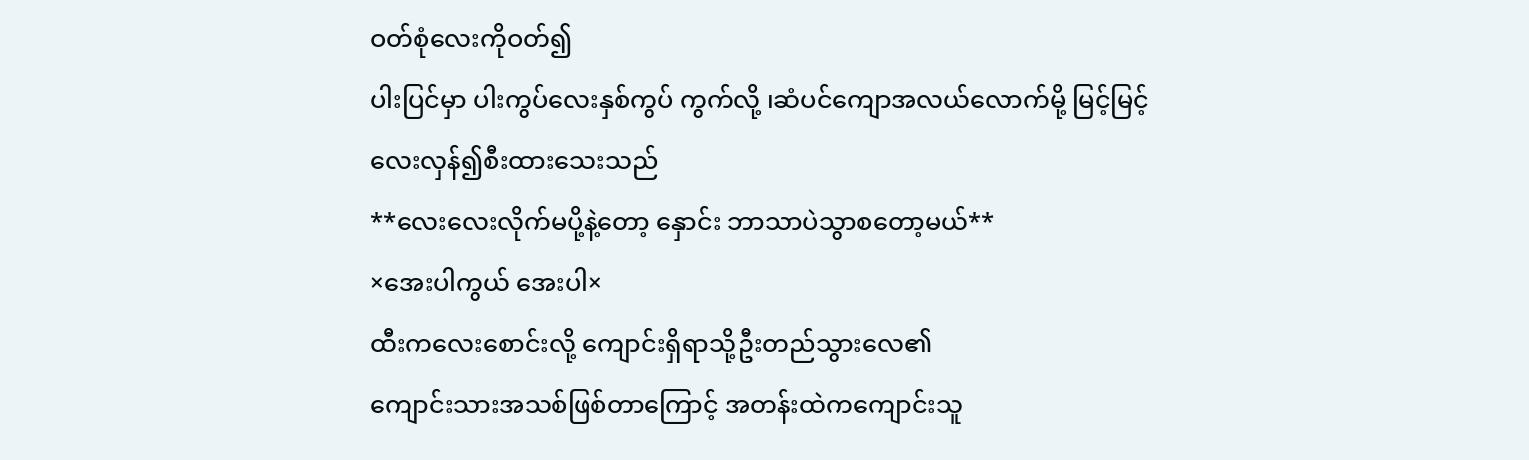ဝတ်စုံလေးကိုဝတ်၍
ပါးပြင်မှာ ပါးကွပ်လေးနှစ်ကွပ် ကွက်လို့ ၊ဆံပင်ကျောအလယ်လောက်မို့ မြင့်မြင့်လေးလှန်၍စီးထားသေးသည်
**လေးလေးလိုက်မပို့နဲ့တော့ နှောင်း ဘာသာပဲသွာစတော့မယ်**
×အေးပါကွယ် အေးပါ×
ထီးကလေးစောင်းလို့ ကျောင်းရှိရာသို့ဦးတည်သွားလေ၏
ကျောင်းသားအသစ်ဖြစ်တာကြောင့် အတန်းထဲကကျောင်းသူ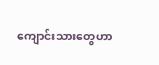ကျောင်းသားတွေဟာ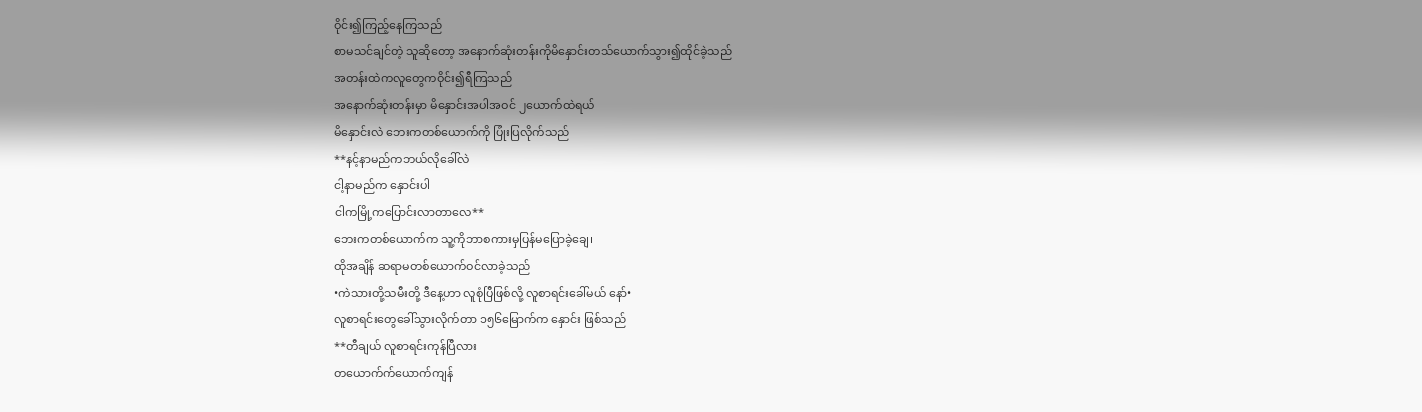ဝိုင်း၍ကြည့်နေကြသည်
စာမသင်ချင်တဲ့ သူဆိုတော့ အနောက်ဆုံးတန်းကိုမိနှောင်းတသ်ယောက်သွား၍ထိုင်ခဲ့သည်
အတန်းထဲကလူတွေကဝိုင်း၍ရီကြသည်
အနောက်ဆုံးတန်းမှာ မိနှောင်းအပါအဝင် ၂ယောက်ထဲရယ်
မိနှောင်းလဲ ဘေးကတစ်ယောက်ကို ပြုံးပြလိုက်သည်
**နင့်နာမည်ကဘယ်လိုခေါ်လဲ
ငါ့နာမည်က နှောင်းပါ
ငါကမြို့ကပြောင်းလာတာလေ**
ဘေးကတစ်ယောက်က သူ့ကိုဘာစကားမှပြန်မပြောခဲ့ချေ၊
ထိုအချိန် ဆရာမတစ်ယောက်ဝင်လာခဲ့သည်
•ကဲသားတို့သမီးတို့ ဒီနေ့ဟာ လူစုံပြီဖြစ်လို့ လူစာရင်းခေါ်မယ် နော်•
လူစာရင်းတွေခေါ်သွားလိုက်တာ ၁၅၆မြောက်က နှောင်း ဖြစ်သည်
**တီချယ် လူစာရင်းကုန်ပြီလား
တယောက်က်ယောက်ကျန်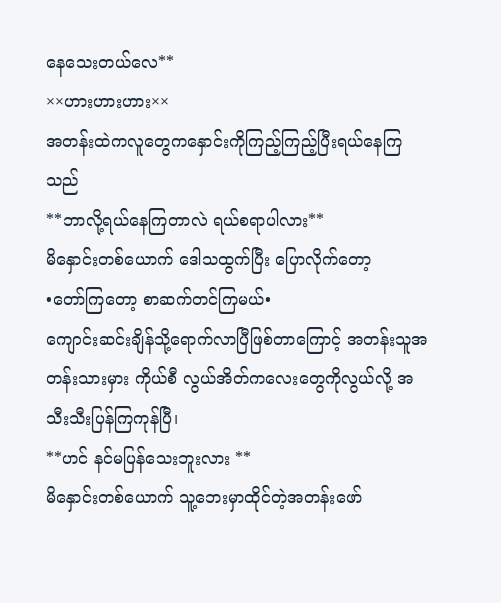နေသေးတယ်လေ**
××ဟားဟားဟား××
အတန်းထဲကလူတွေကနှောင်းကိုကြည့်ကြည့်ပြီးရယ်နေကြသည်
**ဘာလို့ရယ်နေကြတာလဲ ရယ်စရာပါလား**
မိနှောင်းတစ်ယောက် ဒေါသထွက်ပြီး ပြောလိုက်တော့
•တော်ကြတော့ စာဆက်တင်ကြမယ်•
ကျောင်းဆင်းချိန်သို့ရောက်လာပြီဖြစ်တာကြောင့် အတန်းသူအတန်းသားမှား ကိုယ်စီ လွယ်အိတ်ကလေးတွေကိုလွယ်လို့ အသီးသီးပြန်ကြကုန်ပြီ၊
**ဟင် နင်မပြန်သေးဘူးလား **
မိနှောင်းတစ်ယောက် သူ့ဘေးမှာထိုင်တဲ့အတန်းဖော်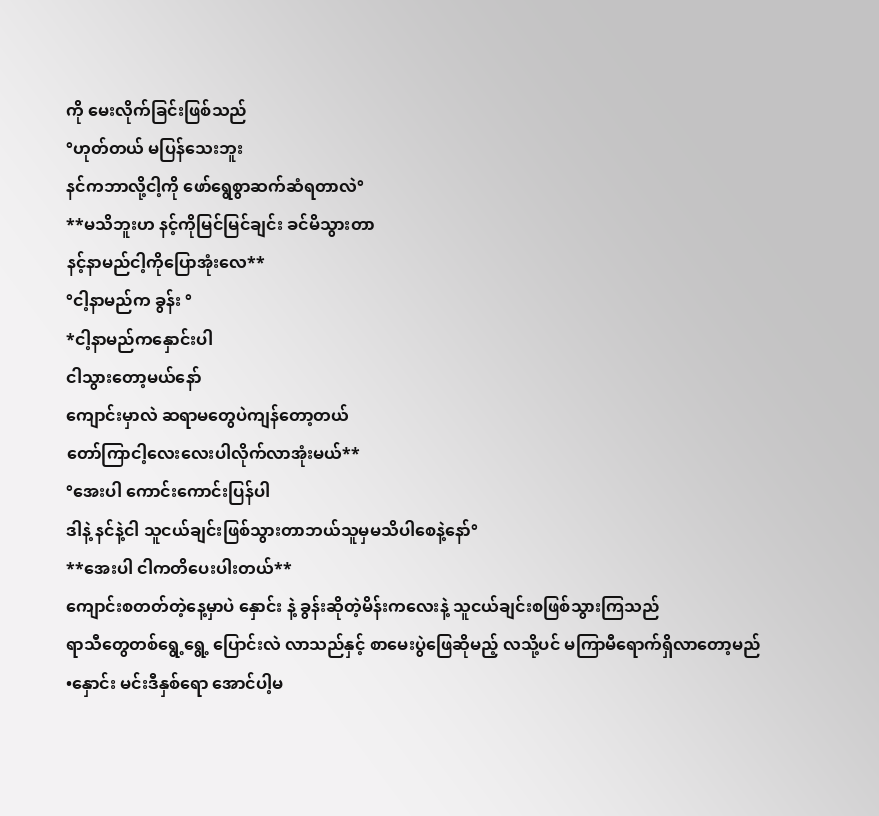ကို မေးလိုက်ခြင်းဖြစ်သည်
°ဟုတ်တယ် မပြန်သေးဘူး
နင်ကဘာလို့ငါ့ကို ဖော်ရွေစွာဆက်ဆံရတာလဲ°
**မသိဘူးဟ နင့်ကိုမြင်မြင်ချင်း ခင်မိသွားတာ
နင့်နာမည်ငါ့ကိုပြောအုံးလေ**
°ငါ့နာမည်က ခွန်း °
*ငါ့နာမည်ကနှောင်းပါ
ငါသွားတော့မယ်နော်
ကျောင်းမှာလဲ ဆရာမတွေပဲကျန်တော့တယ်
တော်ကြာငါ့လေးလေးပါလိုက်လာအုံးမယ်**
°အေးပါ ကောင်းကောင်းပြန်ပါ
ဒါနဲ့ နင်နဲ့ငါ သူငယ်ချင်းဖြစ်သွားတာဘယ်သူမှမသိပါစေနဲ့နော်°
**အေးပါ ငါကတိပေးပါးတယ်**
ကျောင်းစတတ်တဲ့နေ့မှာပဲ နှောင်း နဲ့ ခွန်းဆိုတဲ့မိန်းကလေးနဲ့ သူငယ်ချင်းစဖြစ်သွားကြသည်
ရာသီတွေတစ်ရွေ့ရွေ့ ပြောင်းလဲ လာသည်နှင့် စာမေးပွဲဖြေဆိုမည့် လသို့ပင် မကြာမီရောက်ရှိလာတော့မည်
•နှောင်း မင်းဒီနှစ်ရော အောင်ပါ့မ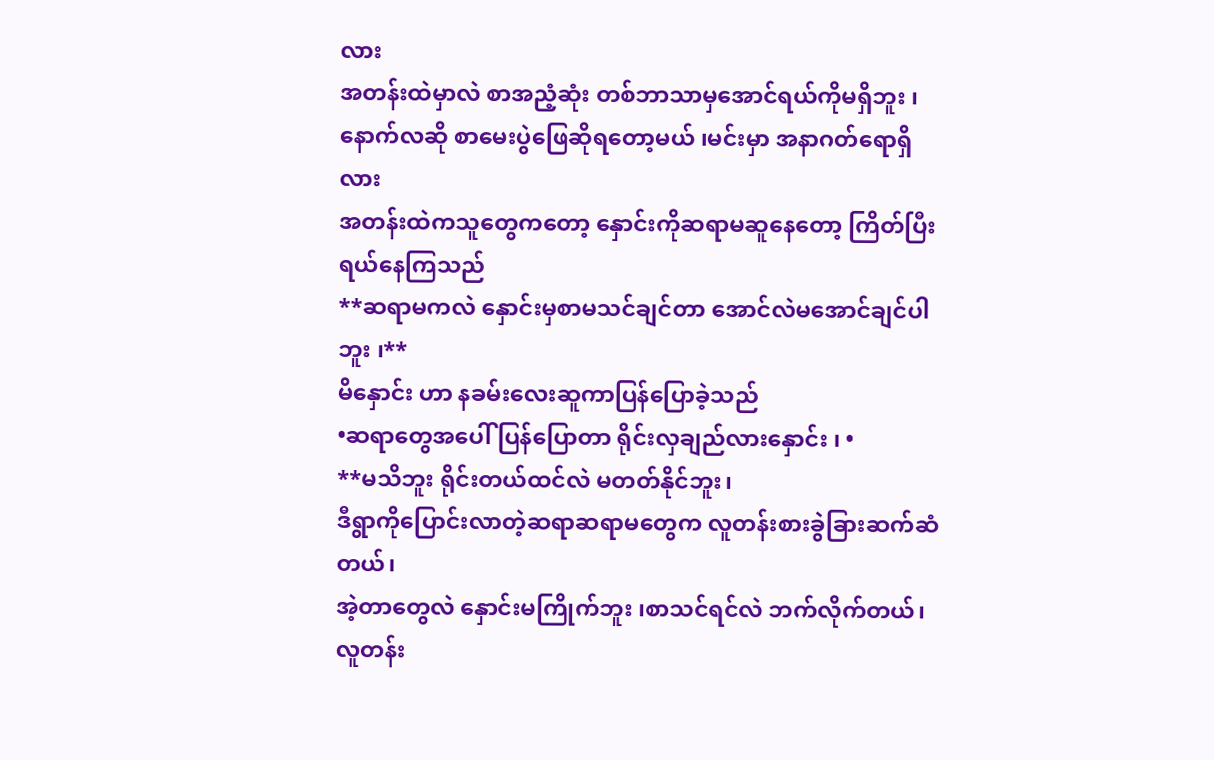လား
အတန်းထဲမှာလဲ စာအညံ့ဆုံး တစ်ဘာသာမှအောင်ရယ်ကိုမရှိဘူး ၊နောက်လဆို စာမေးပွဲဖြေဆိုရတော့မယ် ၊မင်းမှာ အနာဂတ်ရောရှိလား
အတန်းထဲကသူတွေကတော့ နှောင်းကိုဆရာမဆူနေတော့ ကြိတ်ပြီးရယ်နေကြသည်
**ဆရာမကလဲ နှောင်းမှစာမသင်ချင်တာ အောင်လဲမအောင်ချင်ပါဘူး ၊**
မိနှောင်း ဟာ နခမ်းလေးဆူကာပြန်ပြောခဲ့သည်
•ဆရာတွေအပေါ် ပြန်ပြောတာ ရိုင်းလှချည်လားနှောင်း ၊ •
**မသိဘူး ရိုင်းတယ်ထင်လဲ မတတ်နိုင်ဘူး၊
ဒီရွာကိုပြောင်းလာတဲ့ဆရာဆရာမတွေက လူတန်းစားခွဲခြားဆက်ဆံတယ်၊
အဲ့တာတွေလဲ နှောင်းမကြိုက်ဘူး ၊စာသင်ရင်လဲ ဘက်လိုက်တယ်၊
လူတန်း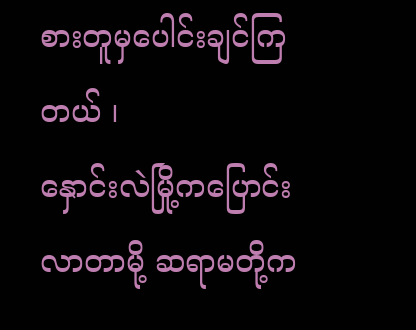စားတူမှပေါင်းချင်ကြတယ် ၊
နှောင်းလဲမြို့ကပြောင်းလာတာမို့ ဆရာမတို့က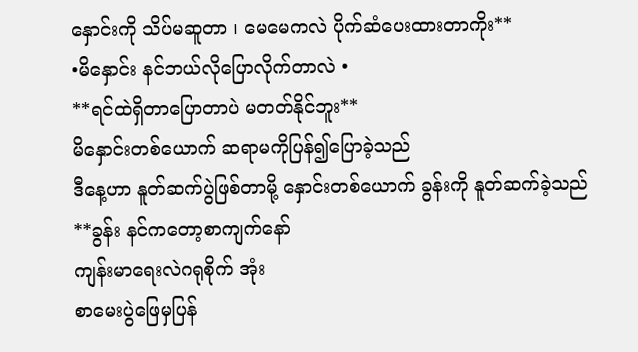နှောင်းကို သိပ်မဆူတာ ၊ မေမေကလဲ ပိုက်ဆံပေးထားတာကိုး**
•မိနှောင်း နင်ဘယ်လိုပြောလိုက်တာလဲ •
**ရင်ထဲရှိတာပြောတာပဲ မတတ်နိုင်ဘူး**
မိနှောင်းတစ်ယောက် ဆရာမကိုပြန်၍ပြောခဲ့သည်
ဒီနေ့ဟာ နူတ်ဆက်ပွဲဖြစ်တာမို့ နှောင်းတစ်ယောက် ခွန်းကို နူတ်ဆက်ခဲ့သည်
**ခွန်း နင်ကတော့စာကျက်နော်
ကျန်းမာရေးလဲဂရုစိုက် အုံး
စာမေးပွဲဖြေမှပြန်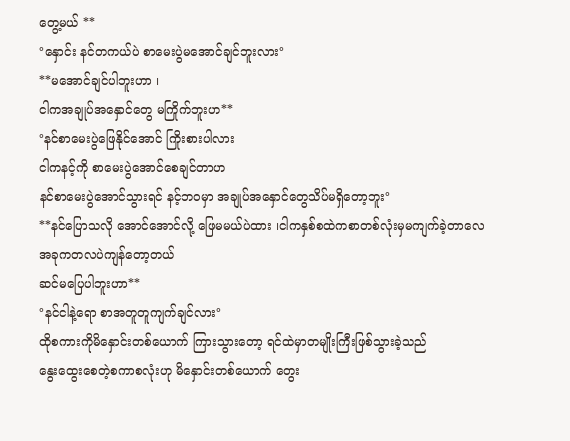တွေ့မယ် **
°နှောင်း နင်တကယ်ပဲ စာမေးပွဲမအောင်ချင်ဘူးလား°
**မအောင်ချင်ပါဘူးဟာ ၊
ငါကအချုပ်အနှောင်တွေ မကြိုက်ဘူးဟ**
°နင်စာမေးပွဲဖြေနိုင်အောင် ကြိုးစားပါလား
ငါကနင့်ကို စာမေးပွဲအောင်စေချင်တာဟ
နင်စာမေးပွဲအောင်သွားရင် နင့်ဘဝမှာ အချုပ်အနှောင်တွေသိပ်မရှိတော့ဘူး°
**နင်ပြောသလို အောင်အောင်လို့ ဖြေမမယ်ပဲထား ၊ငါကနှစ်စထဲကစာတစ်လုံးမှမကျက်ခဲ့တာလေ
အခုကတလပဲကျန်တော့တယ်
ဆင်မပြေပါဘူးဟာ**
°နင်ငါနဲ့ရော စာအတူတူကျက်ချင်လား°
ထိုစကားကိုမိနှောင်းတစ်ယောက် ကြားသွားတော့ ရင်ထဲမှာတမျိုးကြီးဖြစ်သွားခဲ့သည်
နွေးထွေးစေတဲ့စကာစလုံးဟု မိနှောင်းတစ်ယောက် တွေး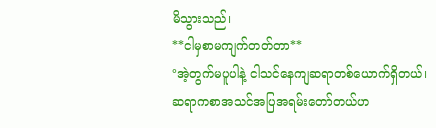မိသွားသည်၊
**ငါမှစာမကျက်တတ်တာ**
°အဲ့တွက်မပူပါနဲ့ ငါသင်နေကျဆရာတစ်ယောက်ရှိတယ်၊
ဆရာကစာအသင်အပြအရမ်းတော်တယ်ဟ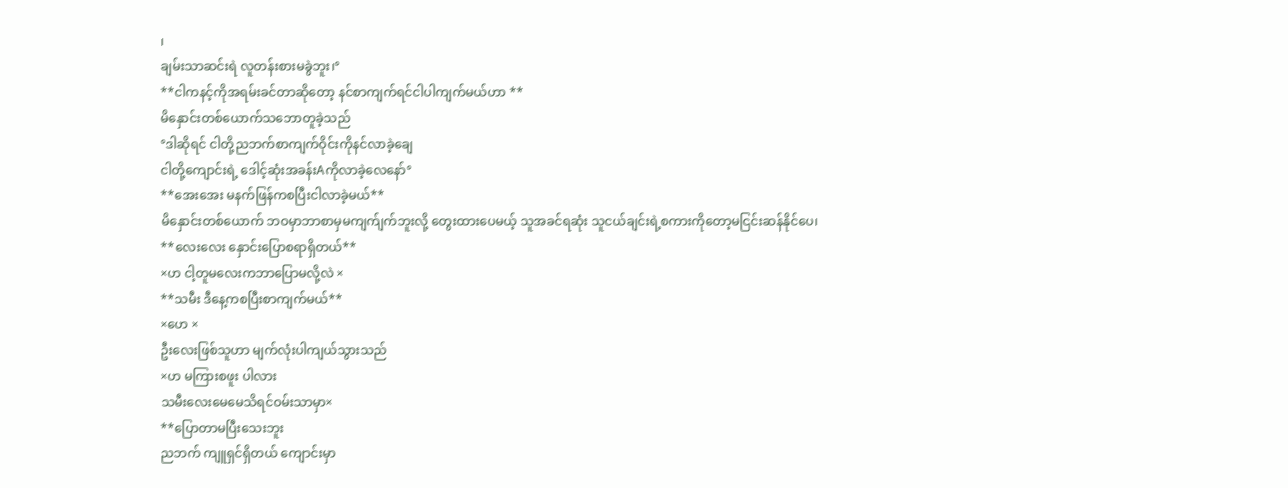၊
ချမ်းသာဆင်းရဲ လူတန်းစားမခွဲဘူး၊°
**ငါကနင့်ကိုအရမ်းခင်တာဆိုတော့ နင်စာကျက်ရင်ငါပါကျက်မယ်ဟာ **
မိနှောင်းတစ်ယောက်သဘောတူခဲ့သည်
°ဒါဆိုရင် ငါတို့ညဘက်စာကျက်ဝိုင်းကိုနင်လာခဲ့ချေ
ငါတို့ကျောင်းရဲ့ ဒေါင့်ဆုံးအခန်းAကိုလာခဲ့လေနော်°
**အေးအေး မနက်ဖြန်ကစပြီးငါလာခဲ့မယ်**
မိနှောင်းတစ်ယောက် ဘဝမှာဘာစာမှမကျက်ျက်ဘူးလို့ တွေးထားပေမယ့် သူအခင်ရဆုံး သူငယ်ချင်းရဲ့စကားကိုတော့မငြင်းဆန်နိုင်ပေ၊
**လေးလေး နှောင်းပြောစရာရှိတယ်**
×ဟ ငါ့တူမလေးကဘာပြောမလို့လဲ ×
**သမီး ဒီနေ့ကစပြီးစာကျက်မယ်**
×ဟေ ×
ဦးလေးဖြစ်သူဟာ မျက်လုံးပါကျယ်သွားသည်
×ဟ မကြားစဖူး ပါလား
သမီးလေးမေမေသိရင်ဝမ်းသာမှာ×
**ပြောတာမပြီးသေးဘူး
ညဘက် ကျူရှင်ရှိတယ် ကျောင်းမှာ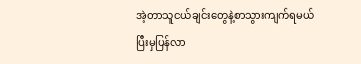အဲ့တာသူငယ်ချင်းတွေနဲ့စာသွားကျက်ရမယ်
ပြီးမှပြန်လာ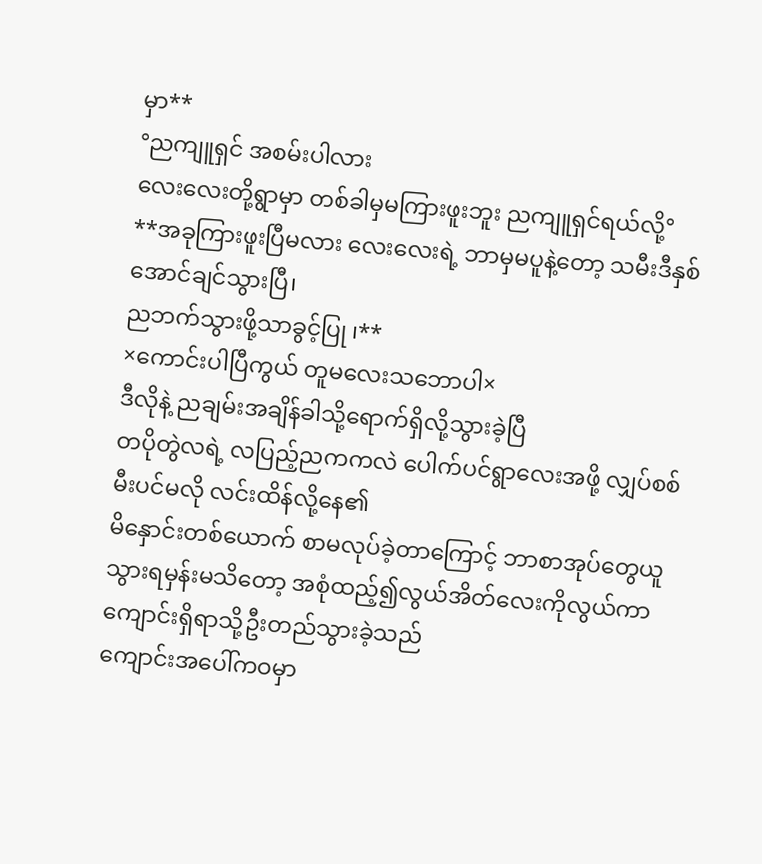မှာ**
°ညကျူရှင် အစမ်းပါလား
လေးလေးတို့ရွာမှာ တစ်ခါမှမကြားဖူးဘူး ညကျူရှင်ရယ်လို့°
**အခုကြားဖူးပြီမလား လေးလေးရဲ့ ဘာမှမပူနဲ့တော့ သမီးဒီနှစ်အောင်ချင်သွားပြီ၊
ညဘက်သွားဖို့သာခွင့်ပြု ၊**
×ကောင်းပါပြီကွယ် တူမလေးသဘောပါ×
ဒီလိုနဲ့ ညချမ်းအချိန်ခါသို့ရောက်ရှိလို့သွားခဲ့ပြီ
တပိုတွဲလရဲ့ လပြည့်ညကကလဲ ပေါက်ပင်ရွာလေးအဖို့ လျှပ်စစ်မီးပင်မလို လင်းထိန်လို့နေ၏
မိနှောင်းတစ်ယောက် စာမလုပ်ခဲ့တာကြောင့် ဘာစာအုပ်တွေယူသွားရမှန်းမသိတော့ အစုံထည့်၍လွယ်အိတ်လေးကိုလွယ်ကာ ကျောင်းရှိရာသို့ဦးတည်သွားခဲ့သည်
ကျောင်းအပေါ်ကဝမှာ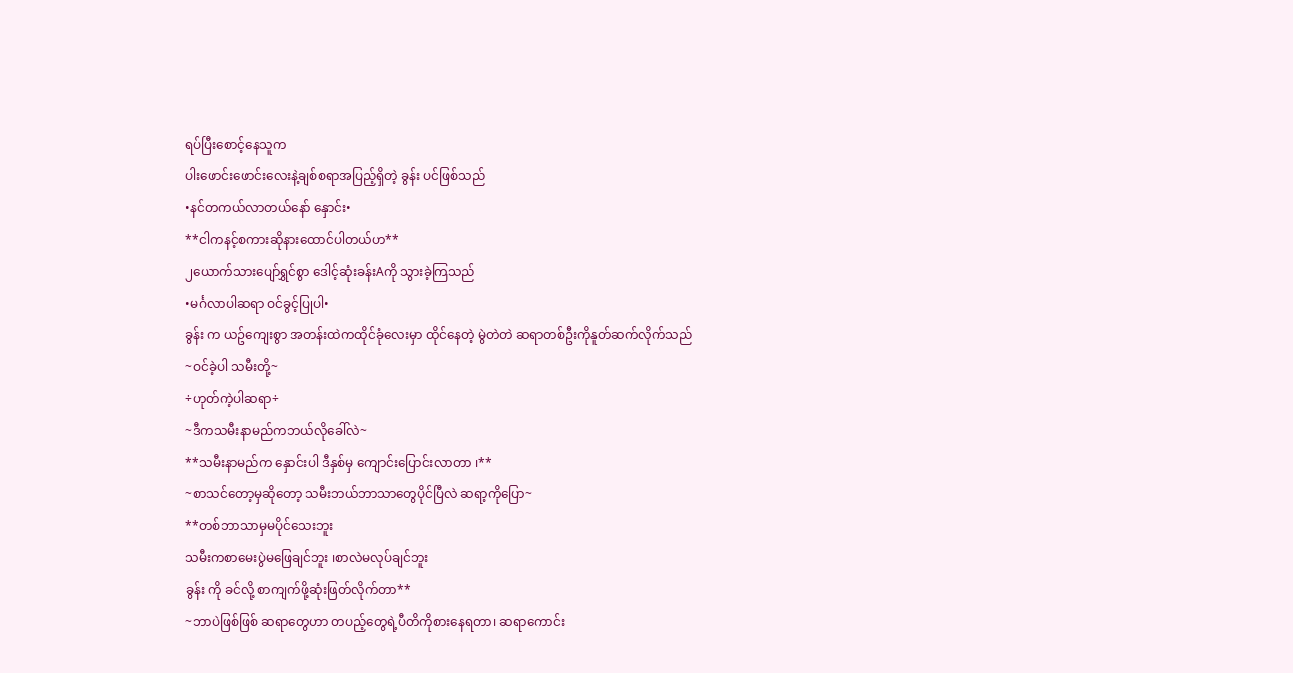ရပ်ပြီးစောင့်နေသူက
ပါးဖောင်းဖောင်းလေးနဲ့ချစ်စရာအပြည့်ရှိတဲ့ ခွန်း ပင်ဖြစ်သည်
•နင်တကယ်လာတယ်နော် နှောင်း•
**ငါကနင့်စကားဆိုနားထောင်ပါတယ်ဟ**
၂ယောက်သားပျော်ရွှင်စွာ ဒေါင့်ဆုံးခန်းAကို သွားခဲ့ကြသည်
•မင်္ဂလာပါဆရာ ဝင်ခွင့်ပြုပါ•
ခွန်း က ယဥ်ကျေးစွာ အတန်းထဲကထိုင်ခုံလေးမှာ ထိုင်နေတဲ့ မွဲတဲတဲ ဆရာတစ်ဦးကိုနူတ်ဆက်လိုက်သည်
~ဝင်ခဲ့ပါ သမီးတို့~
÷ဟုတ်ကဲ့ပါဆရာ÷
~ဒီကသမီးနာမည်ကဘယ်လိုခေါ်လဲ~
**သမီးနာမည်က နှောင်းပါ ဒီနှစ်မှ ကျောင်းပြောင်းလာတာ ၊**
~စာသင်တော့မှဆိုတော့ သမီးဘယ်ဘာသာတွေပိုင်ပြီလဲ ဆရာ့ကိုပြော~
**တစ်ဘာသာမှမပိုင်သေးဘူး
သမီးကစာမေးပွဲမဖြေချင်ဘူး ၊စာလဲမလုပ်ချင်ဘူး
ခွန်း ကို ခင်လို့ စာကျက်ဖို့ဆုံးဖြတ်လိုက်တာ**
~ဘာပဲဖြစ်ဖြစ် ဆရာတွေဟာ တပည့်တွေရဲ့ပီတိကိုစားနေရတာ၊ ဆရာကောင်း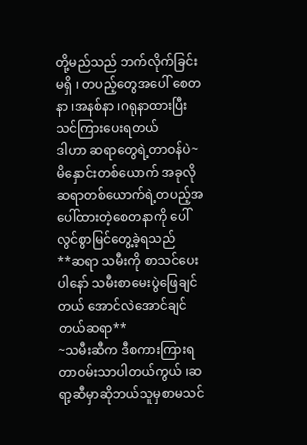တို့မည်သည် ဘက်လိုက်ခြင်းမရှိ ၊ တပည့်တွေအပေါ် စေတနာ ၊အနစ်နာ ၊ဂရုနာထားပြီး သင်ကြားပေးရတယ်
ဒါဟာ ဆရာတွေရဲ့တာဝန်ပဲ~
မိနှောင်းတစ်ယောက် အခုလို ဆရာတစ်ယောက်ရဲ့တပည့်အပေါ်ထားတဲ့စေတနာကို ပေါ်လွင်စွာမြင်တွေ့ခဲ့ရသည်
**ဆရာ သမီးကို စာသင်ပေးပါနော် သမီးစာမေးပွဲဖြေချင်တယ် အောင်လဲအောင်ချင်တယ်ဆရာ**
~သမီးဆီက ဒီစကားကြားရတာဝမ်းသာပါတယ်ကွယ် ၊ဆရာ့ဆီမှာဆိုဘယ်သူမှစာမသင်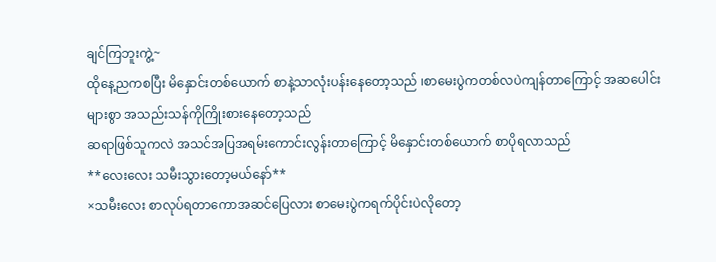ချင်ကြဘူးကွဲ့~
ထိုနေ့ညကစပြီး မိနှောင်းတစ်ယောက် စာနဲ့သာလုံးပန်းနေတော့သည် ၊စာမေးပွဲကတစ်လပဲကျန်တာကြောင့် အဆပေါင်းများစွာ အသည်းသန်ကိုကြိုးစားနေတော့သည်
ဆရာဖြစ်သူကလဲ အသင်အပြအရမ်းကောင်းလွန်းတာကြောင့် မိနှောင်းတစ်ယောက် စာပိုရလာသည်
**လေးလေး သမီးသွားတော့မယ်နော်**
×သမီးလေး စာလုပ်ရတာကောအဆင်ပြေလား စာမေးပွဲကရက်ပိုင်းပဲလိုတော့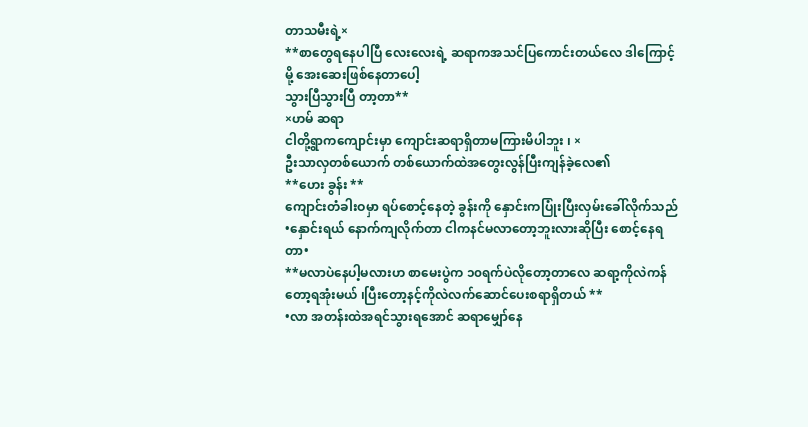တာသမီးရဲ့×
**စာတွေရနေပါပြီ လေးလေးရဲ့ ဆရာကအသင်ပြကောင်းတယ်လေ ဒါကြောင့်မို့ အေးဆေးဖြစ်နေတာပေါ့
သွားပြီသွားပြီ တာ့တာ**
×ဟမ် ဆရာ
ငါတို့ရွာကကျောင်းမှာ ကျောင်းဆရာရှိတာမကြားမိပါဘူး ၊ ×
ဦးသာလှတစ်ယောက် တစ်ယောက်ထဲအတွေးလွန်ပြီးကျန်ခဲ့လေ၏
**ဟေး ခွန်း **
ကျောင်းတံခါးဝမှာ ရပ်စောင့်နေတဲ့ ခွန်းကို နှောင်းကပြုံးပြီးလှမ်းခေါ်လိုက်သည်
•နှောင်းရယ် နောက်ကျလိုက်တာ ငါကနင်မလာတော့ဘူးလားဆိုပြီး စောင့်နေရတာ•
**မလာပဲနေပါ့မလားဟ စာမေးပွဲက ၁၀ရက်ပဲလိုတော့တာလေ ဆရာ့ကိုလဲကန်တော့ရအုံးမယ် ၊ပြီးတော့နင့်ကိုလဲလက်ဆောင်ပေးစရာရှိတယ် **
•လာ အတန်းထဲအရင်သွားရအောင် ဆရာမျှော်နေ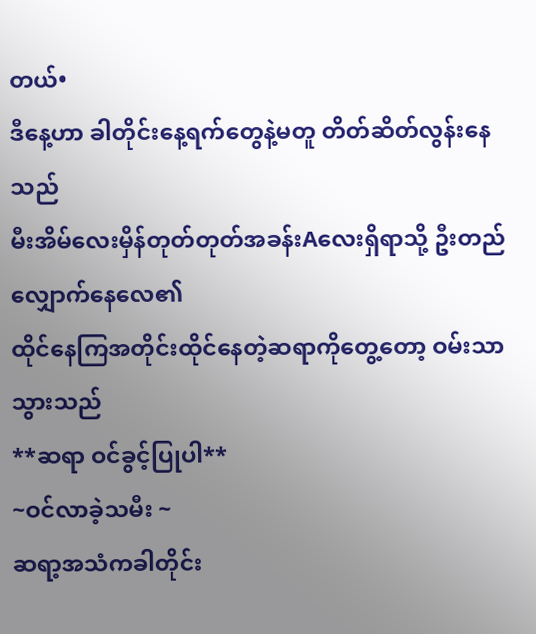တယ်•
ဒီနေ့ဟာ ခါတိုင်းနေ့ရက်တွေနဲ့မတူ တိတ်ဆိတ်လွန်းနေသည်
မီးအိမ်လေးမှိန်တုတ်တုတ်အခန်းAလေးရှိရာသို့ ဦးတည်လျှောက်နေလေ၏
ထိုင်နေကြအတိုင်းထိုင်နေတဲ့ဆရာကိုတွေ့တော့ ဝမ်းသာသွားသည်
**ဆရာ ဝင်ခွင့်ပြုပါ**
~ဝင်လာခဲ့သမီး ~
ဆရာ့အသံကခါတိုင်း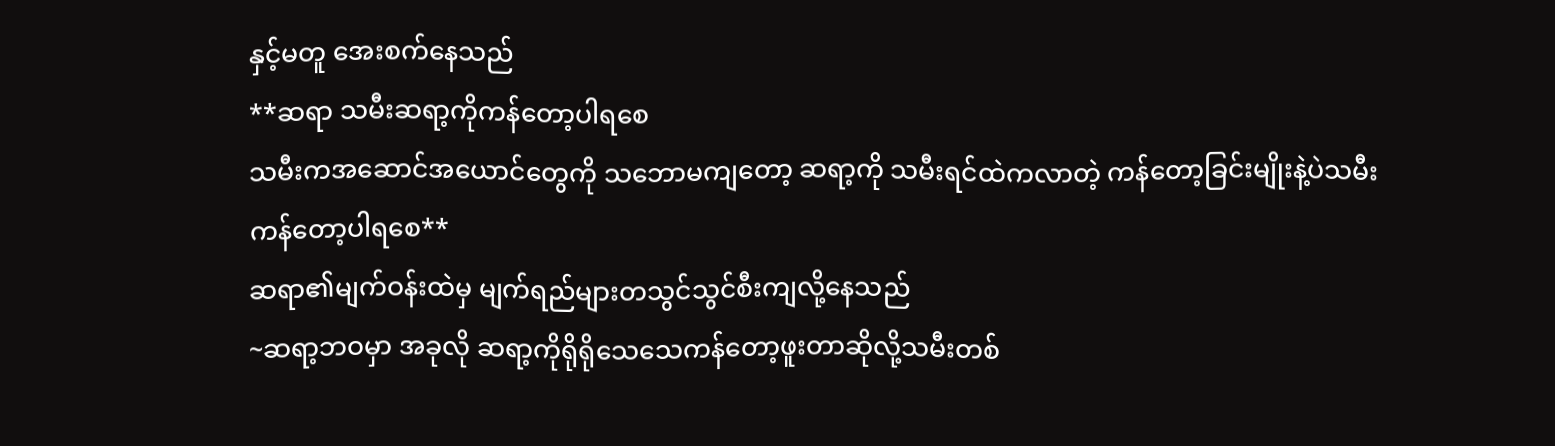နှင့်မတူ အေးစက်နေသည်
**ဆရာ သမီးဆရာ့ကိုကန်တော့ပါရစေ
သမီးကအဆောင်အယောင်တွေကို သဘောမကျတော့ ဆရာ့ကို သမီးရင်ထဲကလာတဲ့ ကန်တော့ခြင်းမျိုးနဲ့ပဲသမီးကန်တော့ပါရစေ**
ဆရာ၏မျက်ဝန်းထဲမှ မျက်ရည်များတသွင်သွင်စီးကျလို့နေသည်
~ဆရာ့ဘဝမှာ အခုလို ဆရာ့ကိုရိုရိုသေသေကန်တော့ဖူးတာဆိုလို့သမီးတစ်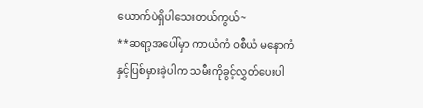ယောက်ပဲရှိပါသေးတယ်ကွယ်~
**ဆရာ့အပေါ်မှာ ကာယံကံ ဝစီယံ မနောကံ နှင့်ပြစ်မှားခဲ့ပါက သမီးကိုခွင့်လွှတ်ပေးပါ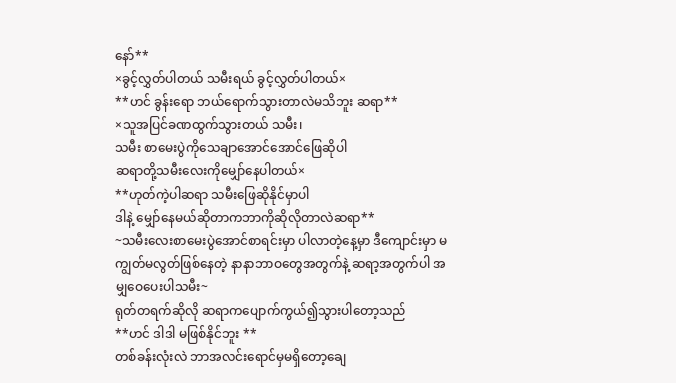နော်**
×ခွင့်လွှတ်ပါတယ် သမီးရယ် ခွင့်လွှတ်ပါတယ်×
**ဟင် ခွန်းရော ဘယ်ရောက်သွားတာလဲမသိဘူး ဆရာ**
×သူအပြင်ခဏထွက်သွားတယ် သမီး၊
သမီး စာမေးပွဲကိုသေချာအောင်အောင်ဖြေဆိုပါ
ဆရာတို့သမီးလေးကိုမျှော်နေပါတယ်×
**ဟုတ်ကဲ့ပါဆရာ သမီးဖြေဆိုနိုင်မှာပါ
ဒါနဲ့ မျှော်နေမယ်ဆိုတာကဘာကိုဆိုလိုတာလဲဆရာ**
~သမီးလေးစာမေးပွဲအောင်စာရင်းမှာ ပါလာတဲ့နေ့မှာ ဒီကျောင်းမှာ မကျွတ်မလွတ်ဖြစ်နေတဲ့ နာနာဘာဝတွေအတွက်နဲ့ ဆရာ့အတွက်ပါ အမျှဝေပေးပါသမီး~
ရုတ်တရက်ဆိုလို ဆရာကပျောက်ကွယ်၍သွားပါတော့သည်
**ဟင် ဒါဒါ မဖြစ်နိုင်ဘူး **
တစ်ခန်းလုံးလဲ ဘာအလင်းရောင်မှမရှိတော့ချေ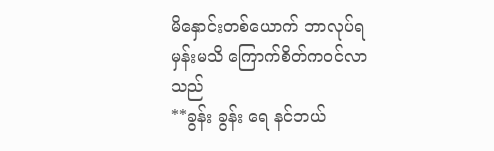မိနှောင်းတစ်ယောက် ဘာလုပ်ရမှန်းမသိ ကြောက်စိတ်ကဝင်လာသည်
**ခွန်း ခွန်း ရေ နင်ဘယ်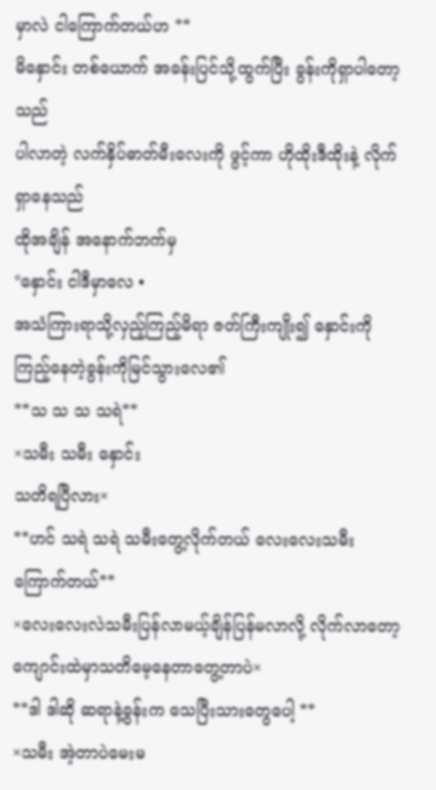မှာလဲ ငါကြောက်တယ်ဟ **
မိနှောင်း တစ်ယောက် အခန်းပြင်သို့ထွက်ပြီး ခွန်းကိုရှာပါတော့သည်
ပါလာတဲ့ လက်နှိပ်ဓာတ်မီးလေးကို ဖွင့်ကာ ဟိုထိုးဒီထိုးနဲ့ လိုက်ရှာနေသည်
ထိုအချိန် အနောက်ဘက်မှ
°နှောင်း ငါဒီမှာလေ •
အသံကြားရာသို့လှည့်ကြည့်မိရာ ဇတ်ကြီးကျိုး၍ နှောင်းကိုကြည့်နေတဲ့ခွန်းကိုမြင်သွားလေ၏
**သ သ သ သရဲ**
×သမီး သမီး နှောင်း
သတိရပြီလား×
**ဟင် သရဲ သရဲ သမီးတွေ့လိုက်တယ် လေးလေးသမီးကြောက်တယ်**
×လေးလေးလဲသမီးပြန်လာမယ့်ချိန်ပြန်မလာလို့ လိုက်လာတော့ ကျောင်းထဲမှာသတိမေ့နေတာတွေ့တာပဲ×
**ဒါ ဒါဆို ဆရာနဲ့ခွန်းက သေပြီးသားတွေပေါ့ **
×သမီး အဲ့တာပဲမေးမ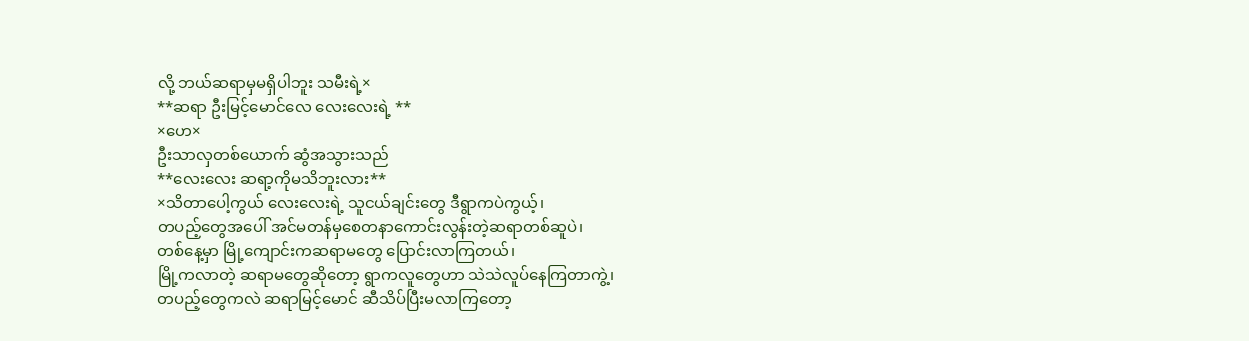လို့ ဘယ်ဆရာမှမရှိပါဘူး သမီးရဲ့×
**ဆရာ ဦးမြင့်မောင်လေ လေးလေးရဲ့ **
×ဟေ×
ဦးသာလှတစ်ယောက် ဆွံအသွားသည်
**လေးလေး ဆရာ့ကိုမသိဘူးလား**
×သိတာပေါ့ကွယ် လေးလေးရဲ့ သူငယ်ချင်းတွေ ဒီရွာကပဲကွယ့်၊
တပည့်တွေအပေါ် အင်မတန်မှစေတနာကောင်းလွန်းတဲ့ဆရာတစ်ဆူပဲ၊
တစ်နေ့မှာ မြို့ကျောင်းကဆရာမတွေ ပြောင်းလာကြတယ်၊
မြို့ကလာတဲ့ ဆရာမတွေဆိုတော့ ရွာကလူတွေဟာ သဲသဲလူပ်နေကြတာကွဲ့၊
တပည့်တွေကလဲ ဆရာမြင့်မောင် ဆီသိပ်ပြီးမလာကြတော့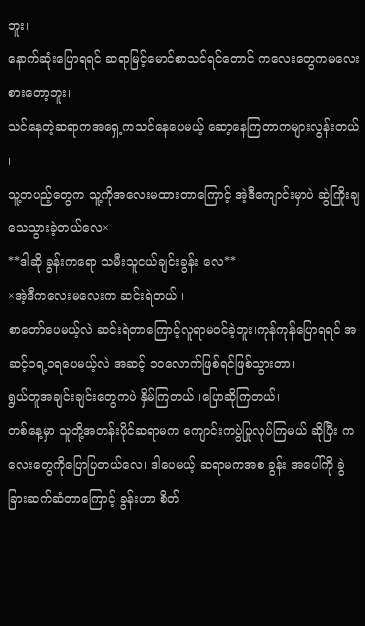ဘူး၊
နောက်ဆုံးပြောရရင် ဆရာမြင့်မောင်စာသင်ရင်တောင် ကလေးတွေကမလေးစားတော့ဘူး၊
သင်နေတဲ့ဆရာကအရှေ့ကသင်နေပေမယ့် ဆော့နေကြတာကများလွန်းတယ် ၊
သူ့တပည့်တွေက သူ့ကိုအလေးမထားတာကြောင့် အဲ့ဒီကျောင်းမှာပဲ ဆွဲကြိုးချသေသွားခဲ့တယ်လေ×
**ဒါဆို ခွန်းကရော သမီးသူငယ်ချင်းခွန်း လေ**
×အဲ့ဒီကလေးမလေးက ဆင်းရဲတယ် ၊
စာတော်ပေမယ့်လဲ ဆင်းရဲတာကြောင့်လူရာမဝင်ခဲ့ဘူး၊ကုန်ကုန်ပြောရရင် အဆင့်၁ရ့၁ရပေမယ့်လဲ အဆင့် ၁၀လောက်ဖြစ်ရင်ဖြစ်သွားတာ၊
ရွယ်တူအချင်းချင်းတွေကပဲ နှိမ်ကြတယ် ၊ပြောဆိုကြတယ်၊
တစ်နေ့မှာ သူတို့အတန်းပိုင်ဆရာမက ကျောင်းကပွဲပြုလုပ်ကြမယ် ဆိုပြီး ကလေးတွေကိုပြောပြတယ်လေ၊ ဒါပေမယ့် ဆရာမကအစ ခွန်း အပေါ်ကို ခွဲခြားဆက်ဆံတာကြောင့် ခွန်းဟာ စိတ်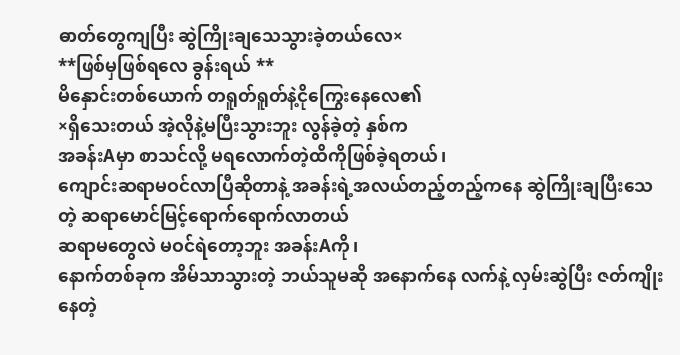ဓာတ်တွေကျပြီး ဆွဲကြိုးချသေသွားခဲ့တယ်လေ×
**ဖြစ်မှဖြစ်ရလေ ခွန်းရယ် **
မိနှောင်းတစ်ယောက် တရူတ်ရူတ်နဲ့ငိုကြွေးနေလေ၏
×ရှိသေးတယ် အဲ့လိုနဲ့မပြီးသွားဘူး လွန်ခဲ့တဲ့ နှစ်က
အခန်းAမှာ စာသင်လို့ မရလောက်တဲ့ထိကိုဖြစ်ခဲ့ရတယ်၊
ကျောင်းဆရာမဝင်လာပြီဆိုတာနဲ့ အခန်းရဲ့အလယ်တည့်တည့်ကနေ ဆွဲကြိုးချပြီးသေတဲ့ ဆရာမောင်မြင့်ရောက်ရောက်လာတယ်
ဆရာမတွေလဲ မဝင်ရဲတော့ဘူး အခန်းAကို၊
နောက်တစ်ခုက အိမ်သာသွားတဲ့ ဘယ်သူမဆို အနောက်နေ လက်နဲ့ လှမ်းဆွဲပြီး ဇတ်ကျိုးနေတဲ့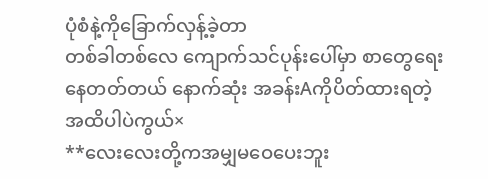ပုံစံနဲ့ကိုခြောက်လှန့်ခဲ့တာ
တစ်ခါတစ်လေ ကျောက်သင်ပုန်းပေါ်မှာ စာတွေရေးနေတတ်တယ် နောက်ဆုံး အခန်းAကိုပိတ်ထားရတဲ့အထိပါပဲကွယ်×
**လေးလေးတို့ကအမျှမဝေပေးဘူး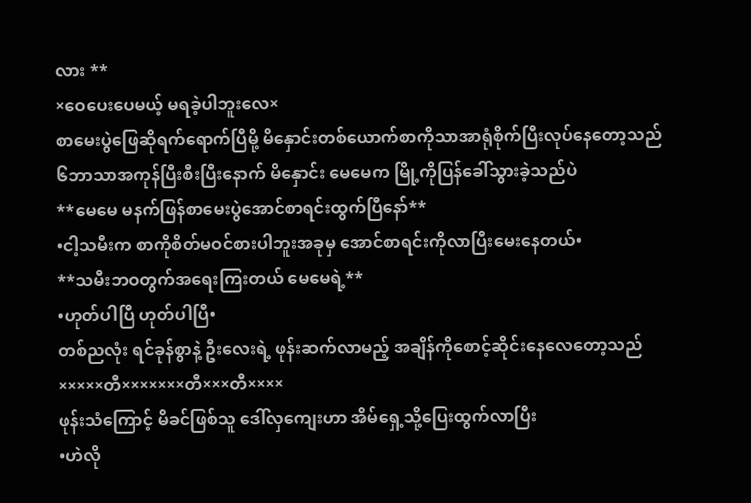လား **
×ဝေပေးပေမယ့် မရခဲ့ပါဘူးလေ×
စာမေးပွဲဖြေဆိုရက်ရောက်ပြီမို့ မိနှောင်းတစ်ယောက်စာကိုသာအာရုံစိုက်ပြီးလုပ်နေတော့သည်
၆ဘာသာအကုန်ပြီးစီးပြီးနောက် မိနှောင်း မေမေက မြို့ကိုပြန်ခေါ်သွားခဲ့သည်ပဲ
**မေမေ မနက်ဖြန်စာမေးပွဲအောင်စာရင်းထွက်ပြီနော်**
•ငါ့သမီးက စာကိုစိတ်မဝင်စားပါဘူးအခုမှ အောင်စာရင်းကိုလာပြီးမေးနေတယ်•
**သမီးဘဝတွက်အရေးကြးတယ် မေမေရဲ့**
•ဟုတ်ပါပြီ ဟုတ်ပါပြီ•
တစ်ညလုံး ရင်ခုန်စွာနဲ့ ဦးလေးရဲ့ ဖုန်းဆက်လာမည့် အချိန်ကိုစောင့်ဆိုင်းနေလေတော့သည်
×××××တီ×××××××တီ×××တီ××××
ဖုန်းသံကြောင့် မိခင်ဖြစ်သူ ဒေါ်လှကျေးဟာ အိမ်ရှေ့သို့ပြေးထွက်လာပြီး
•ဟဲလို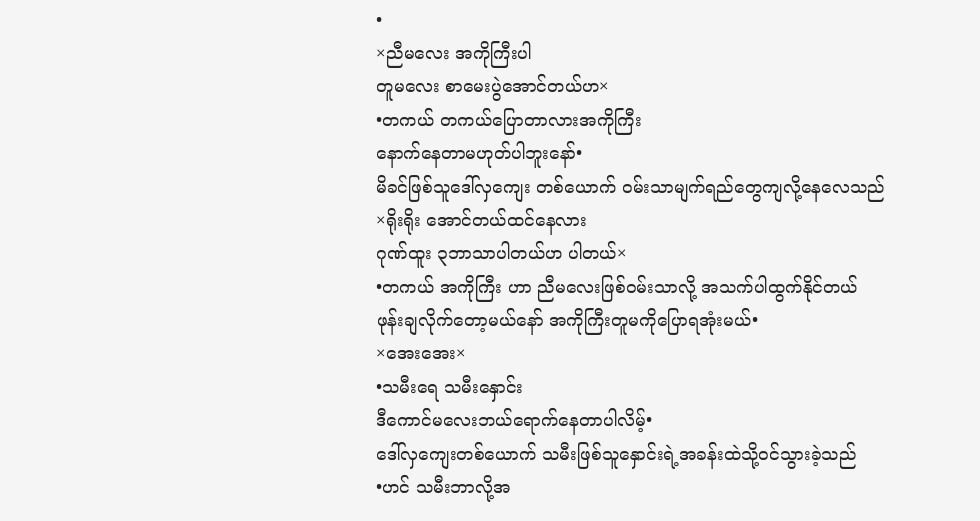•
×ညီမလေး အကိုကြီးပါ
တူမလေး စာမေးပွဲအောင်တယ်ဟ×
•တကယ် တကယ်ပြောတာလားအကိုကြီး
နောက်နေတာမဟုတ်ပါဘူးနော်•
မိခင်ဖြစ်သူဒေါ်လှကျေး တစ်ယောက် ဝမ်းသာမျက်ရည်တွေကျလို့နေလေသည်
×ရိုးရိုး အောင်တယ်ထင်နေလား
ဂုဏ်ထူး ၃ဘာသာပါတယ်ဟ ပါတယ်×
•တကယ် အကိုကြီး ဟာ ညီမလေးဖြစ်ဝမ်းသာလို့ အသက်ပါထွက်နိုင်တယ်
ဖုန်းချလိုက်တော့မယ်နော် အကိုကြီးတူမကိုပြောရအုံးမယ်•
×အေးအေး×
•သမီးရေ သမီးနှောင်း
ဒီကောင်မလေးဘယ်ရောက်နေတာပါလိမ့်•
ဒေါ်လှကျေးတစ်ယောက် သမီးဖြစ်သူနှောင်းရဲ့အခန်းထဲသို့ဝင်သွားခဲ့သည်
•ဟင် သမီးဘာလို့အ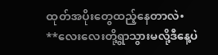ထုတ်အပိုးတွေထည့်နေတာလဲ•
**လေးလေးတို့ရွာသွားမလို့ဒီနေ့ပဲ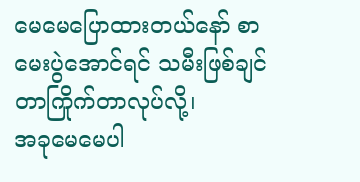မေမေပြောထားတယ်နော် စာမေးပွဲအောင်ရင် သမီးဖြစ်ချင်တာကြိုက်တာလုပ်လို့၊
အခုမေမေပါ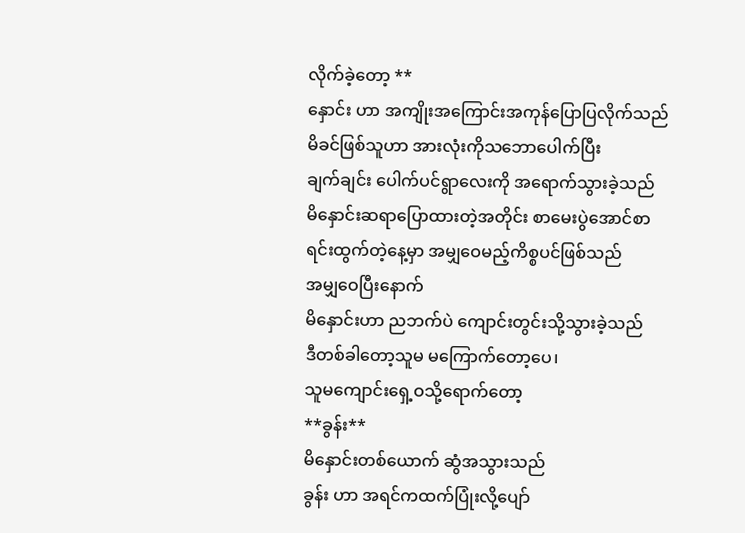လိုက်ခဲ့တော့ **
နှောင်း ဟာ အကျိုးအကြောင်းအကုန်ပြောပြလိုက်သည်
မိခင်ဖြစ်သူဟာ အားလုံးကိုသဘောပေါက်ပြီး
ချက်ချင်း ပေါက်ပင်ရွာလေးကို အရောက်သွားခဲ့သည်
မိနှောင်းဆရာပြောထားတဲ့အတိုင်း စာမေးပွဲအောင်စာရင်းထွက်တဲ့နေ့မှာ အမျှဝေမည့်ကိစ္စပင်ဖြစ်သည်
အမျှဝေပြီးနောက်
မိနှောင်းဟာ ညဘက်ပဲ ကျောင်းတွင်းသို့သွားခဲ့သည်
ဒီတစ်ခါတော့သူမ မကြောက်တော့ပေ၊
သူမကျောင်းရှေ့ဝသို့ရောက်တော့
**ခွန်း**
မိနှောင်းတစ်ယောက် ဆွံအသွားသည်
ခွန်း ဟာ အရင်ကထက်ပြုံးလို့ပျော်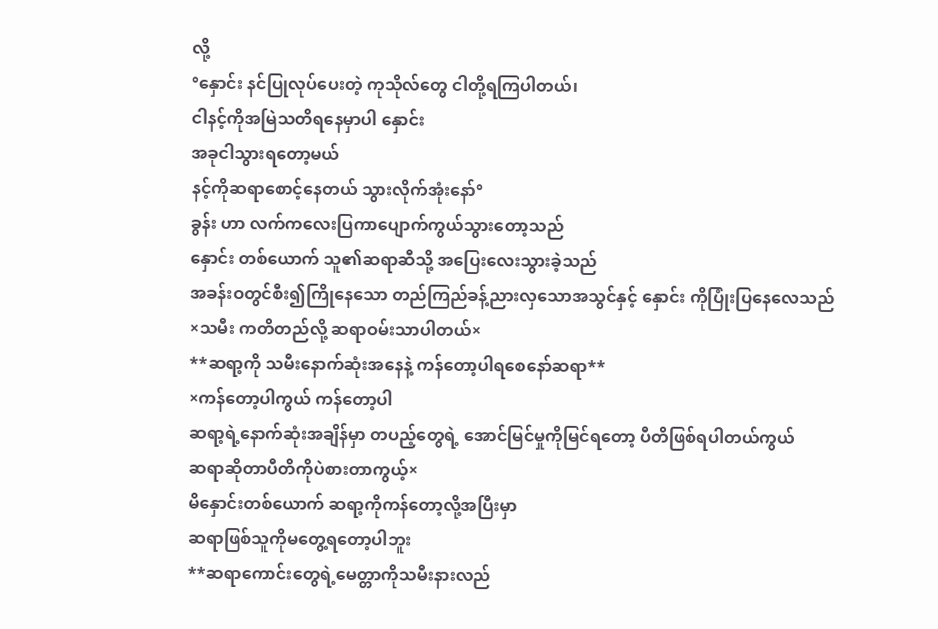လို့
°နှောင်း နင်ပြုလုပ်ပေးတဲ့ ကုသိုလ်တွေ ငါတို့ရကြပါတယ်၊
ငါနင့်ကိုအမြဲသတိရနေမှာပါ နှောင်း
အခုငါသွားရတော့မယ်
နင့်ကိုဆရာစောင့်နေတယ် သွားလိုက်အုံးနော်°
ခွန်း ဟာ လက်ကလေးပြကာပျောက်ကွယ်သွားတော့သည်
နှောင်း တစ်ယောက် သူ၏ဆရာဆီသို့ အပြေးလေးသွားခဲ့သည်
အခန်းဝတွင်စီး၍ကြိုနေသော တည်ကြည်ခန့်ညားလှသောအသွင်နှင့် နှောင်း ကိုပြုံးပြနေလေသည်
×သမီး ကတိတည်လို့ ဆရာဝမ်းသာပါတယ်×
**ဆရာ့ကို သမီးနောက်ဆုံးအနေနဲ့ ကန်တော့ပါရစေနော်ဆရာ**
×ကန်တော့ပါကွယ် ကန်တော့ပါ
ဆရာ့ရဲ့နောက်ဆုံးအချိန်မှာ တပည့်တွေရဲ့ အောင်မြင်မှုကိုမြင်ရတော့ ပီတိဖြစ်ရပါတယ်ကွယ်
ဆရာဆိုတာပီတိကိုပဲစားတာကွယ့်×
မိနှောင်းတစ်ယောက် ဆရာ့ကိုကန်တော့လို့အပြီးမှာ
ဆရာဖြစ်သူကိုမတွေ့ရတော့ပါဘူး
**ဆရာကောင်းတွေရဲ့မေတ္တာကိုသမီးနားလည်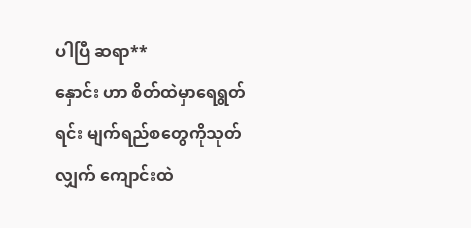ပါပြီ ဆရာ**
နှောင်း ဟာ စိတ်ထဲမှာရေရွတ်ရင်း မျက်ရည်စတွေကိုသုတ်လျှက် ကျောင်းထဲ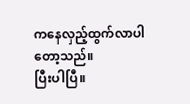ကနေလှည့်ထွက်လာပါတော့သည်။
ပြီးပါပြီ။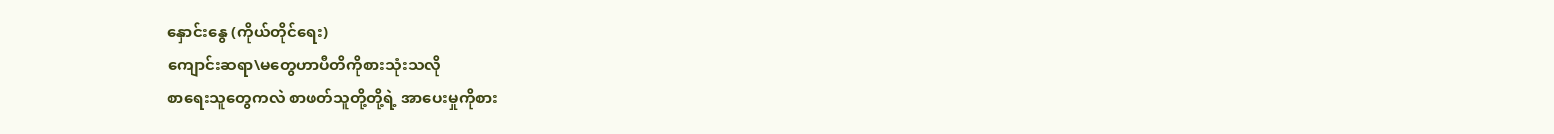နှောင်းနွေ (ကိုယ်တိုင်ရေး)
ကျောင်းဆရာ\မတွေဟာပီတိကိုစားသုံးသလို
စာရေးသူတွေကလဲ စာဖတ်သူတို့တို့ရဲ့ အာပေးမှုကိုစား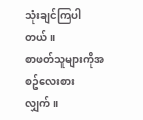သုံးချင်ကြပါတယ်။
စာဖတ်သူများကိုအစဥ်လေးစားလျှက်။